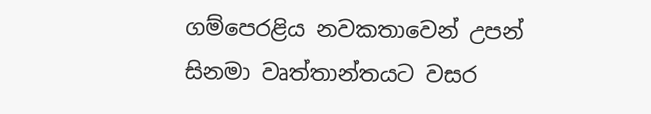ගම්පෙරළිය නවකතාවෙන් උපන් සිනමා වෘත්තාන්තයට වසර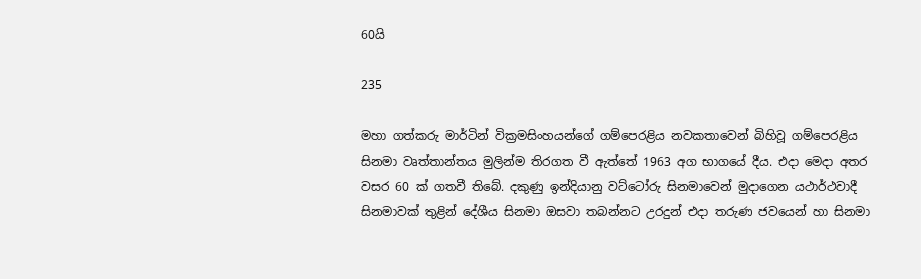60යි

235

මහා ගත්කරු මාර්ටින් වික්‍රමසිංහයන්ගේ ගම්පෙරළිය නවකතාවෙන් බිහිවූ ගම්පෙරළිය සිනමා වෘත්තාන්තය මුලින්ම තිරගත වී ඇත්තේ 1963 අග භාගයේ දීය. එදා මෙදා අතර වසර 60 ක් ගතවී තිබේ. දකුණු ඉන්දියානු වට්ටෝරු සිනමාවෙන් මුදාගෙන යථාර්ථවාදී සිනමාවක් තුළින් දේශීය සිනමා ඔසවා තබන්නට උරදුන් එදා තරුණ ජවයෙන් හා සිනමා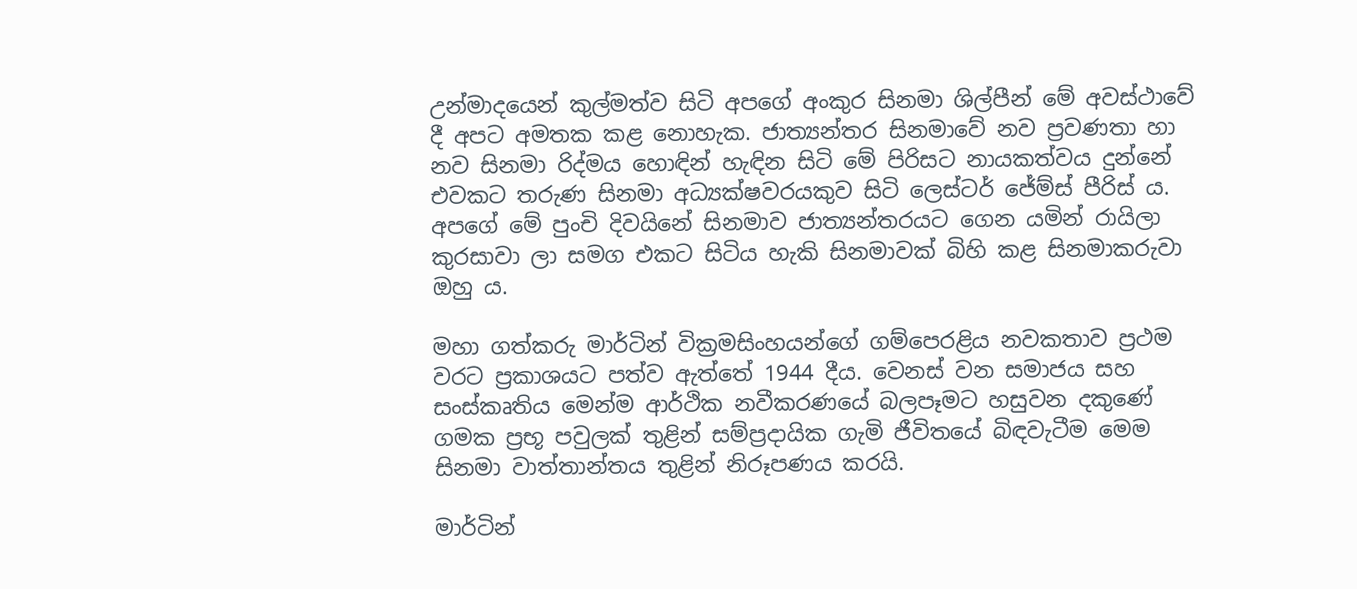උන්මාදයෙන් කුල්මත්ව සිටි අපගේ අංකුර සිනමා ශිල්පීන් මේ අවස්ථාවේ දී අපට අමතක කළ නොහැක. ජාත්‍යන්තර සිනමාවේ නව ප්‍රවණතා හා නව සිනමා රිද්මය හොඳින් හැඳින සිටි මේ පිරිසට නායකත්වය දුන්නේ එවකට තරුණ සිනමා අධ්‍යක්ෂවරයකුව සිටි ලෙස්ටර් ජේම්ස් පීරිස් ය. අපගේ මේ පුංචි දිවයිනේ සිනමාව ජාත්‍යන්තරයට ගෙන යමින් රායිලා කුරසාවා ලා සමග එකට සිටිය හැකි සිනමාවක් බිහි කළ සිනමාකරුවා ඔහු ය.

මහා ගත්කරු මාර්ටින් වික්‍රමසිංහයන්ගේ ගම්පෙරළිය නවකතාව ප්‍රථම වරට ප්‍රකාශයට පත්ව ඇත්තේ 1944 දීය. වෙනස් වන සමාජය සහ සංස්කෘතිය මෙන්ම ආර්ථික නවීකරණයේ බලපෑමට හසුවන දකුණේ ගමක ප්‍රභූ පවුලක් තුළින් සම්ප්‍රදායික ගැමි ජීවිතයේ බිඳවැටීම මෙම සිනමා වාත්තාන්තය තුළින් නිරූපණය කරයි.

මාර්ටින්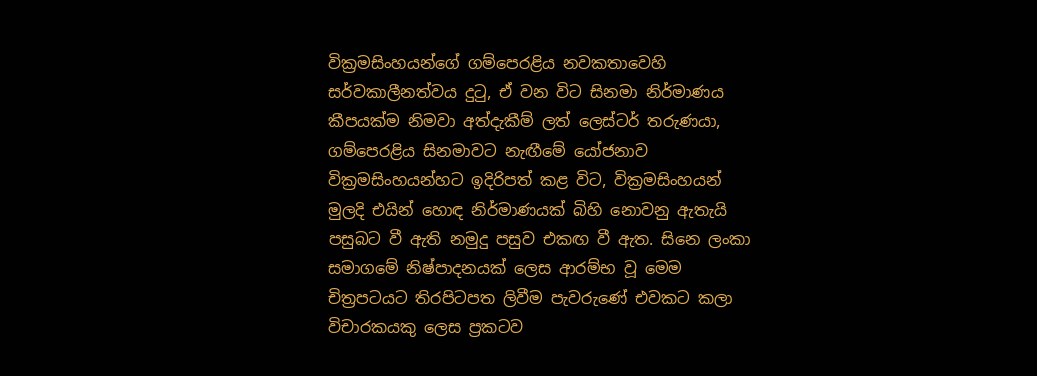වික්‍රමසිංහයන්ගේ ගම්පෙරළිය නවකතාවෙහි සර්වකාලීනත්වය දුටු, ඒ වන විට සිනමා නිර්මාණය කීපයක්ම නිමවා අත්දැකීම් ලත් ලෙස්ටර් තරුණයා, ගම්පෙරළිය සිනමාවට නැඟීමේ යෝජනාව වික්‍රමසිංහයන්හට ඉදිරිපත් කළ විට, වික්‍රමසිංහයන් මුලදි එයින් හොඳ නිර්මාණයක් බිහි නොවනු ඇතැයි පසුබට වී ඇති නමුදු පසුව එකඟ වී ඇත. සිනෙ ලංකා සමාගමේ නිෂ්පාදනයක් ලෙස ආරම්භ වූ මෙම චිත්‍රපටයට තිරපිටපත ලිවීම පැවරුණේ එවකට කලා විචාරකයකු ලෙස ප්‍රකටව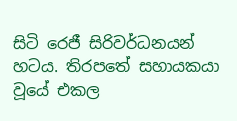සිටි රෙජී සිරිවර්ධනයන් හටය. තිරපතේ සහායකයා වූයේ එකල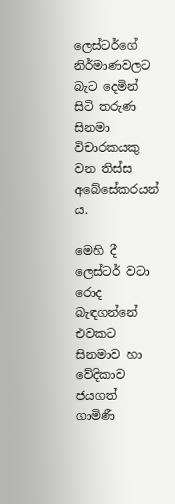ලෙස්ටර්ගේ නිර්මාණවලට බැට දෙමින් සිටි තරුණ සිනමා විචාරකයකු වන තිස්ස අබේසේකරයන් ය.

මෙහි දී ලෙස්ටර් වටා රොද බැඳගන්නේ එවකට සිනමාව හා වේදිකාව ජයගත් ගාමිණී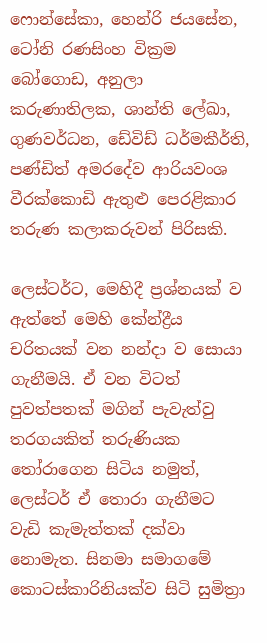ෆොන්සේකා, හෙන්රි ජයසේන, ටෝනි රණසිංහ වික්‍රම බෝගොඩ, අනුලා කරුණාතිලක, ශාන්ති ලේඛා, ගුණවර්ධන, ඩේවිඩ් ධර්මකීර්ති, පණ්ඩිත් අමරදේව ආරියවංශ වීරක්කොඩි ඇතුළු පෙරළිකාර තරුණ කලාකරුවන් පිරිසකි.

ලෙස්ටර්ට, මෙහිදී ප්‍රශ්නයක් ව ඇත්තේ මෙහි කේන්ද්‍රීය චරිතයක් වන නන්දා ව සොයා ගැනීමයි. ඒ වන විටත් පුවත්පතක් මගින් පැවැත්වු තරගයකිත් තරුණියක තෝරාගෙන සිටිය නමුත්, ලෙස්ටර් ඒ තොරා ගැනීමට වැඩි කැමැත්තක් දක්වා නොමැත. සිනමා සමාගමේ කොටස්කාරිනියක්ව සිටි සුමිත්‍රා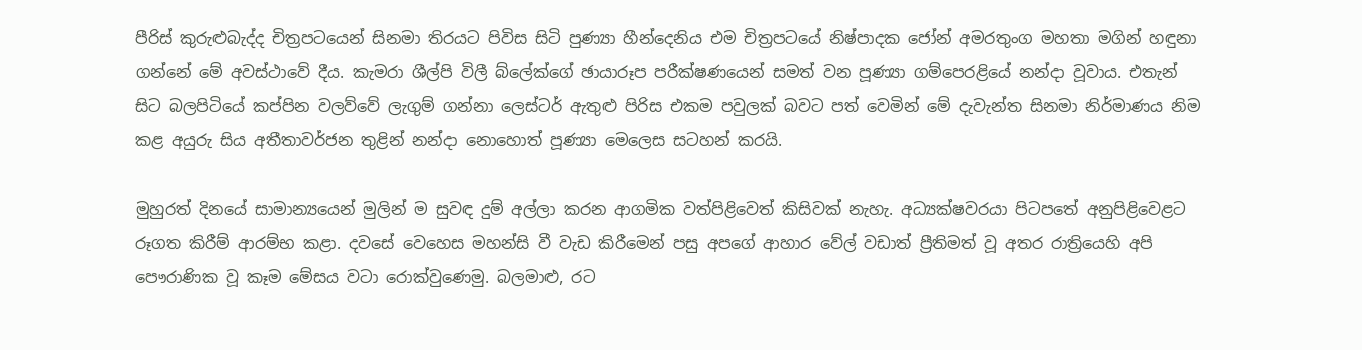පීරිස් කුරුළුබැද්ද චිත්‍රපටයෙන් සිනමා තිරයට පිවිස සිටි පුණ්‍යා හීන්දෙනිය එම චිත්‍රපටයේ නිෂ්පාදක ජෝන් අමරතුංග මහතා මගින් හඳුනා ගන්නේ මේ අවස්ථාවේ දීය. කැමරා ශීල්පි විලී බ්ලේක්ගේ ඡායාරූප පරීක්ෂණයෙන් සමත් වන පූණ්‍යා ගම්පෙරළියේ නන්දා වූවාය. එතැන් සිට බලපිටියේ කප්පින වලව්වේ ලැගුම් ගන්නා ලෙස්ටර් ඇතුළු පිරිස එකම පවුලක් බවට පත් වෙමින් මේ දැවැන්ත සිනමා නිර්මාණය නිම කළ අයුරු සිය අතීතාවර්ජන තුළින් නන්දා නොහොත් පූණ්‍යා මෙලෙස සටහන් කරයි.

මුහුරත් දිනයේ සාමාන්‍යයෙන් මුලින් ම සුවඳ දුම් අල්ලා කරන ආගමික වත්පිළිවෙත් කිසිවක් නැහැ. අධ්‍යක්ෂවරයා පිටපතේ අනුපිළිවෙළට රූගත කිරීම් ආරම්භ කළා. දවසේ වෙහෙස මහන්සි වී වැඩ කිරීමෙන් පසු අපගේ ආහාර වේල් වඩාත් ප්‍රීතිමත් වූ අතර රාත්‍රියෙහි අපි පෞරාණික වූ කෑම මේසය වටා රොක්වුණෙමු. බලමාළු, රට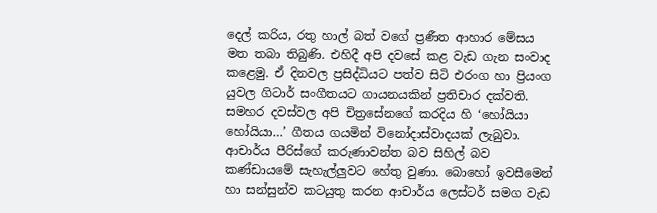දෙල් කරිය, රතු හාල් බත් වගේ ප්‍රණීත ආහාර මේසය මත තබා තිබුණි. එහිදී අපි දවසේ කළ වැඩ ගැන සංවාද කළෙමු. ඒ දිනවල ප්‍රසිද්ධියට පත්ව සිටි එරංග හා ප්‍රියංග යුවල ගිටාර් සංගීතයට ගායනයකින් ප්‍රතිචාර දක්වති. සමහර දවස්වල අපි චිත්‍රසේනගේ කරදිය හි ‘හෝයියා හෝයියා…’ ගීතය ගයමින් විනෝදාස්වාදයක් ලැබුවා. ආචාර්ය පීරිස්ගේ කරුණාවන්ත බව සිහිල් බව කණ්ඩායමේ සැහැල්ලුවට හේතු වුණා. බොහෝ ඉවසීමෙන් හා සන්සුන්ව කටයුතු කරන ආචාර්ය ලෙස්ටර් සමග වැඩ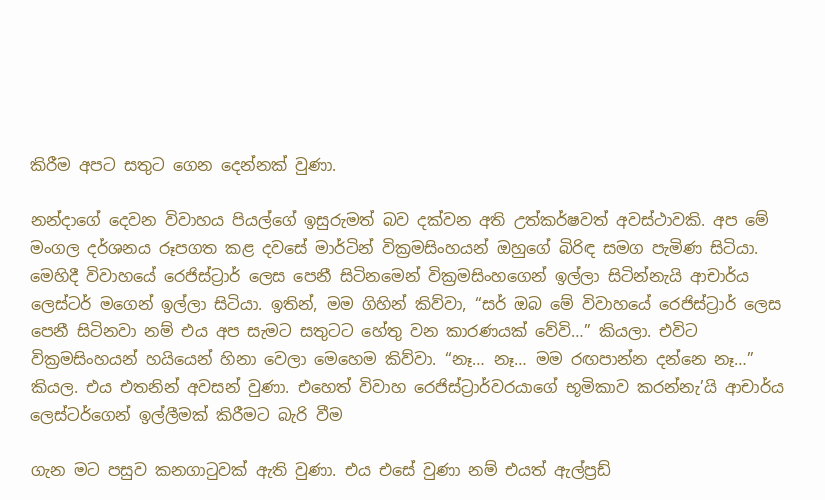කිරීම අපට සතුට ගෙන දෙන්නක් වුණා.

නන්දාගේ දෙවන විවාහය පියල්ගේ ඉසුරුමත් බව දක්වන අති උත්කර්ෂවත් අවස්ථාවකි. අප මේ මංගල දර්ශනය රූපගත කළ දවසේ මාර්ටින් වික්‍රමසිංහයන් ඔහුගේ බිරිඳ සමග පැමිණ සිටියා. මෙහිදී විවාහයේ රෙජිස්ට්‍රාර් ලෙස පෙනී සිටිනමෙන් වික්‍රමසිංහගෙන් ඉල්ලා සිටින්නැයි ආචාර්ය ලෙස්ටර් මගෙන් ඉල්ලා සිටියා. ඉතින්, මම ගිහින් කිව්වා, “සර් ඔබ මේ විවාහයේ රෙජිස්ට්‍රාර් ලෙස පෙනී සිටිනවා නම් එය අප සැමට සතුටට හේතු වන කාරණයක් වේවි…” කියලා. එවිට වික්‍රමසිංහයන් හයියෙන් හිනා වෙලා මෙහෙම කිව්වා. “නෑ… නෑ… මම රඟපාන්න දන්නෙ නෑ…” කියල. එය එතනින් අවසන් වුණා. එහෙත් විවාහ රෙජිස්ට්‍රාර්වරයාගේ භූමිකාව කරන්නැ’යි ආචාර්ය ලෙස්ටර්ගෙන් ඉල්ලීමක් කිරීමට බැරි වීම

ගැන මට පසුව කනගාටුවක් ඇති වුණා. එය එසේ වුණා නම් එයත් ඇල්ප්‍රඩ්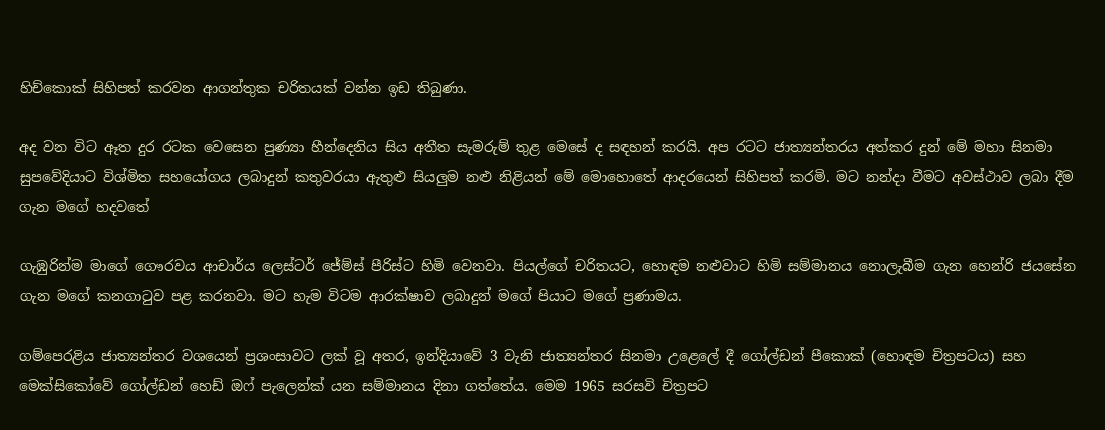හිච්කොක් සිහිපත් කරවන ආගන්තුක චරිතයක් වන්න ඉඩ තිබුණා.

අද වන විට ඈත දුර රටක වෙසෙන පුණ්‍යා හීන්දෙනිය සිය අතීත සැමරුම් තුළ මෙසේ ද සඳහන් කරයි. අප රටට ජාත්‍යන්තරය අත්කර දුන් මේ මහා සිනමා සුපවේදියාට විශ්මිත සහයෝගය ලබාදුන් කතුවරයා ඇතුළු සියලුම නළු නිළියන් මේ මොහොතේ ආදරයෙන් සිහිපත් කරමි. මට නන්දා වීමට අවස්ථාව ලබා දීම ගැන මගේ හදවතේ

ගැඹුරින්ම මාගේ ගෞරවය ආචාර්ය ලෙස්ටර් ජේම්ස් පීරිස්ට හිමි වෙනවා. පියල්ගේ චරිතයට, හොඳම නළුවාට හිමි සම්මානය නොලැබීම ගැන හෙන්රි ජයසේන ගැන මගේ කනගාටුව පළ කරනවා. මට හැම විටම ආරක්ෂාව ලබාදුන් මගේ පියාට මගේ ප්‍රණාමය.

ගම්පෙරළිය ජාත්‍යන්තර වශයෙන් ප්‍රශංසාවට ලක් වූ අතර, ඉන්දියාවේ 3 වැනි ජාත්‍යන්තර සිනමා උළෙලේ දී ගෝල්ඩන් පීකොක් (හොඳම චිත්‍රපටය) සහ මෙක්සිකෝවේ ගෝල්ඩන් හෙඩ් ඔෆ් පැලෙන්ක් යන සම්මානය දිනා ගත්තේය. මෙම 1965 සරසවි චිත්‍රපට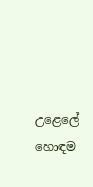උළෙලේ හොඳම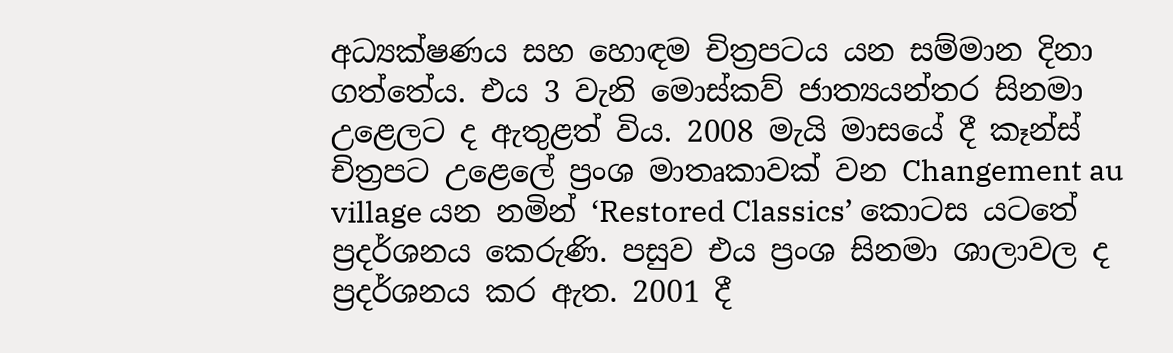අධ්‍යක්ෂණය සහ හොඳම චිත්‍රපටය යන සම්මාන දිනා ගත්තේය. එය 3 වැනි මොස්කව් ජාත්‍යයන්තර සිනමා උළෙලට ද ඇතුළත් විය. 2008 මැයි මාසයේ දී කෑන්ස් චිත්‍රපට උළෙලේ ප්‍රංශ මාතෘකාවක් වන Changement au village යන නමින් ‘Restored Classics’ කොටස යටතේ ප්‍රදර්ශනය කෙරුණි. පසුව එය ප්‍රංශ සිනමා ශාලාවල ද ප්‍රදර්ශනය කර ඇත. 2001 දී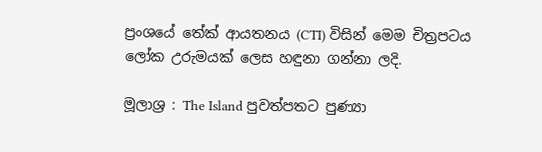ප්‍රංශයේ තේක් ආයතනය (CTI) විසින් මෙම චිත්‍රපටය ලෝක උරුමයක් ලෙස හඳුනා ගන්නා ලදි.

මූලාශ්‍ර : The Island පුවත්පතට පුණ්‍යා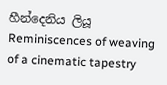හීන්දෙනිය ලියූ Reminiscences of weaving of a cinematic tapestry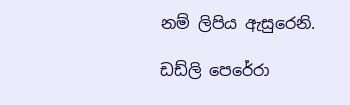නම් ලිපිය ඇසුරෙනි.

ඩඩ්ලි පෙරේරා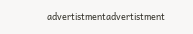advertistmentadvertistment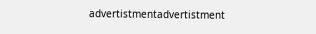advertistmentadvertistment